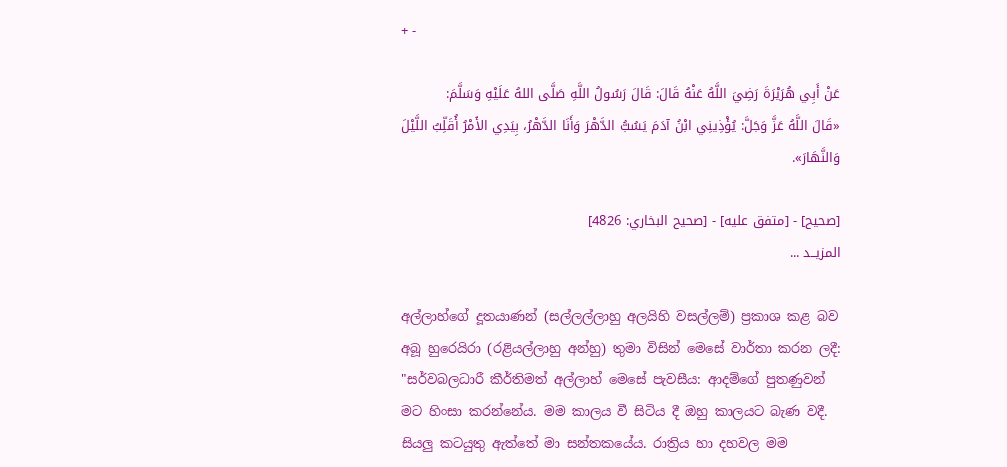+ -

عَنْ أَبِي هُرَيْرَةَ رَضِيَ اللَّهُ عَنْهُ قَالَ: قَالَ رَسُولُ اللَّهِ صَلَّى اللهُ عَلَيْهِ وَسَلَّمَ:
«قَالَ اللَّهُ عَزَّ وَجَلَّ: يُؤْذِينِي ابْنُ آدَمَ يَسُبُّ الدَّهْرَ وَأَنَا الدَّهْرُ، بِيَدِي الأَمْرُ أُقَلِّبُ اللَّيْلَ وَالنَّهَارَ».

[صحيح] - [متفق عليه] - [صحيح البخاري: 4826]
المزيــد ...

අල්ලාහ්ගේ දූතයාණන් (සල්ලල්ලාහු අලයිහි වසල්ලම්) ප්‍රකාශ කළ බව අබූ හුරෙයිරා (රළියල්ලාහු අන්හු) තුමා විසින් මෙසේ වාර්තා කරන ලදී:
"සර්වබලධාරී කීර්තිමත් අල්ලාහ් මෙසේ පැවසීය: ආදම්ගේ පුතණුවන් මට හිංසා කරන්නේය. මම කාලය වී සිටිය දී ඔහු කාලයට බැණ වදී. සියලු කටයුතු ඇත්තේ මා සන්තකයේය. රාත්‍රිය හා දහවල මම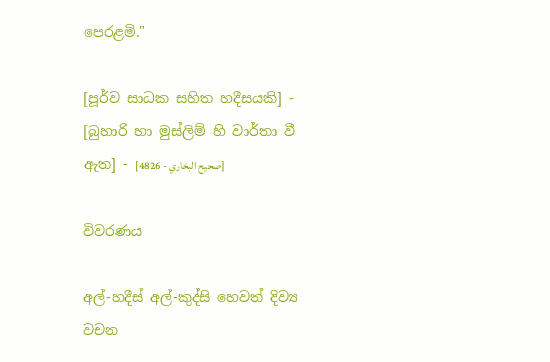පෙරළමි."

[පූර්ව සාධක සහිත හදීසයකි] - [බුහාරි හා මුස්ලිම් හි වාර්තා වී ඇත] - [صحيح البخاري - 4826]

විවරණය

අල්-හදීස් අල්-කුද්සි හෙවත් දිව්‍ය වචන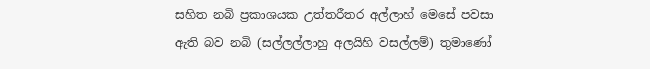සහිත නබි ප්‍රකාශයක උත්තරීතර අල්ලාහ් මෙසේ පවසා ඇති බව නබි (සල්ලල්ලාහු අලයිහි වසල්ලම්) තුමාණෝ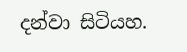දන්වා සිටියහ.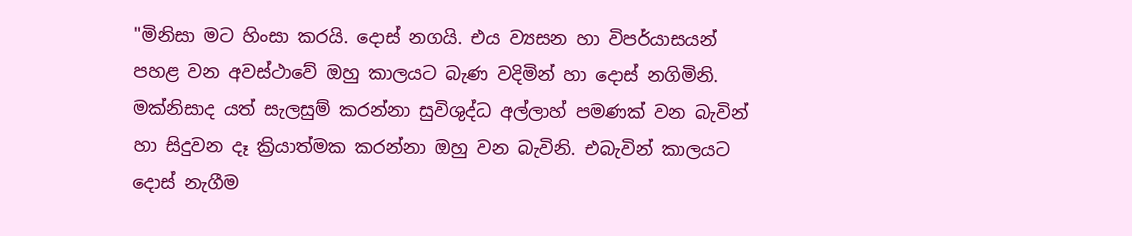"මිනිසා මට හිංසා කරයි. දොස් නගයි. එය ව්‍යසන හා විපර්යාසයන් පහළ වන අවස්ථාවේ ඔහු කාලයට බැණ වදිමින් හා දොස් නගිමිනි. මක්නිසාද යත් සැලසුම් කරන්නා සුවිශුද්ධ අල්ලාහ් පමණක් වන බැවින් හා සිදුවන දෑ ක්‍රියාත්මක කරන්නා ඔහු වන බැවිනි. එබැවින් කාලයට දොස් නැගීම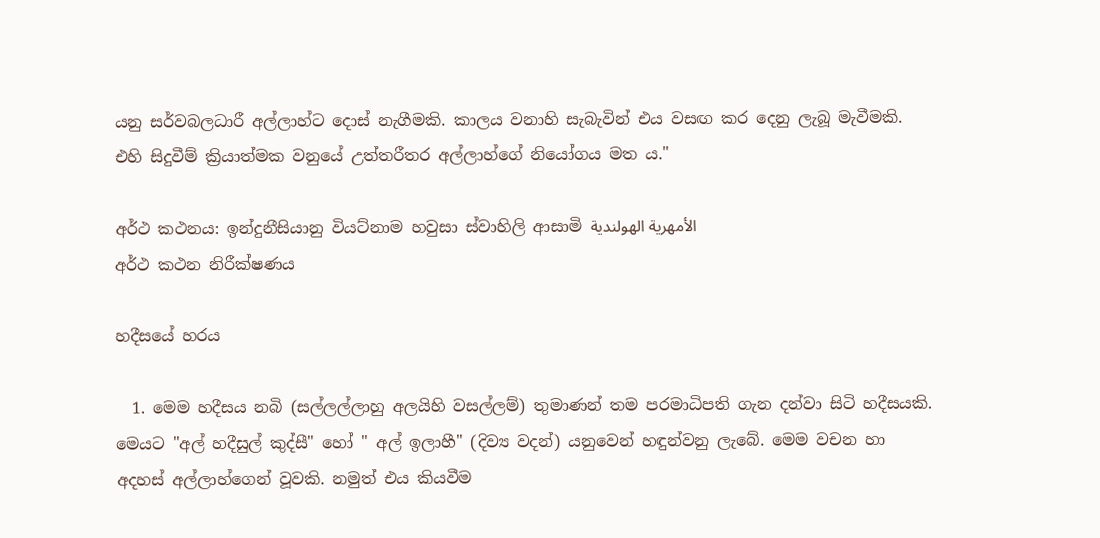යනු සර්වබලධාරී අල්ලාහ්ට දොස් නැගීමකි. කාලය වනාහි සැබැවින් එය වසඟ කර දෙනු ලැබූ මැවීමකි. එහි සිදුවීම් ක්‍රියාත්මක වනුයේ උත්තරීතර අල්ලාහ්ගේ නියෝගය මත ය."

අර්ථ කථනය: ඉන්දුනීසියානු වියට්නාම හවුසා ස්වාහිලි ආසාමි الأمهرية الهولندية
අර්ථ කථන නිරීක්ෂණය

හදීසයේ හරය

  1. මෙම හදීසය නබි (සල්ලල්ලාහු අලයිහි වසල්ලම්) තුමාණන් තම පරමාධිපති ගැන දන්වා සිටි හදීසයකි. මෙයට "අල් හදීසුල් කුද්සී" හෝ " අල් ඉලාහී" (දිව්‍ය වදන්) යනුවෙන් හඳුන්වනු ලැබේ. මෙම වචන හා අදහස් අල්ලාහ්ගෙන් වූවකි. නමුත් එය කියවීම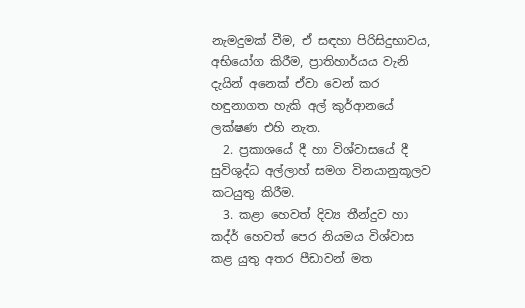නැමදුමක් වීම, ඒ සඳහා පිරිසිදුභාවය, අභියෝග කිරීම, ප්‍රාතිහාර්යය වැනි දැයින් අනෙක් ඒවා වෙන් කර හඳුනාගත හැකි අල් කුර්ආනයේ ලක්ෂණ එහි නැත.
  2. ප්‍රකාශයේ දී හා විශ්වාසයේ දී සුවිශුද්ධ අල්ලාහ් සමග විනයානුකූලව කටයුතු කිරීම.
  3. කළා හෙවත් දිව්‍ය තීන්දුව හා කද්ර් හෙවත් පෙර නියමය විශ්වාස කළ යුතු අතර පීඩාවන් මත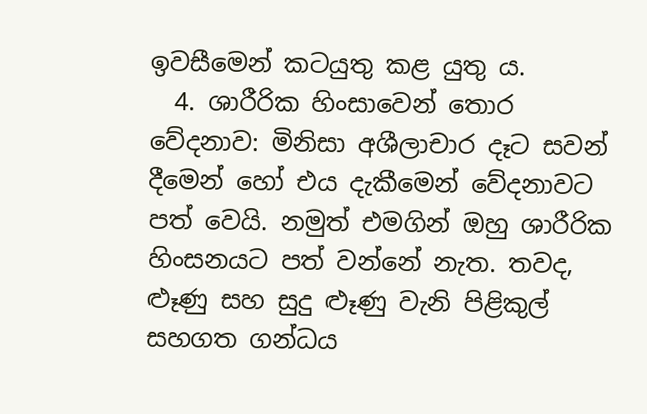ඉවසීමෙන් කටයුතු කළ යුතු ය.
  4. ශාරීරික හිංසාවෙන් තොර වේදනාව: මිනිසා අශීලාචාර දෑට සවන් දීමෙන් හෝ එය දැකීමෙන් වේදනාවට පත් වෙයි. නමුත් එමගින් ඔහු ශාරීරික හිංසනයට පත් වන්නේ නැත. තවද, ළූණු සහ සුදු ළූණු වැනි පිළිකුල් සහගත ගන්ධය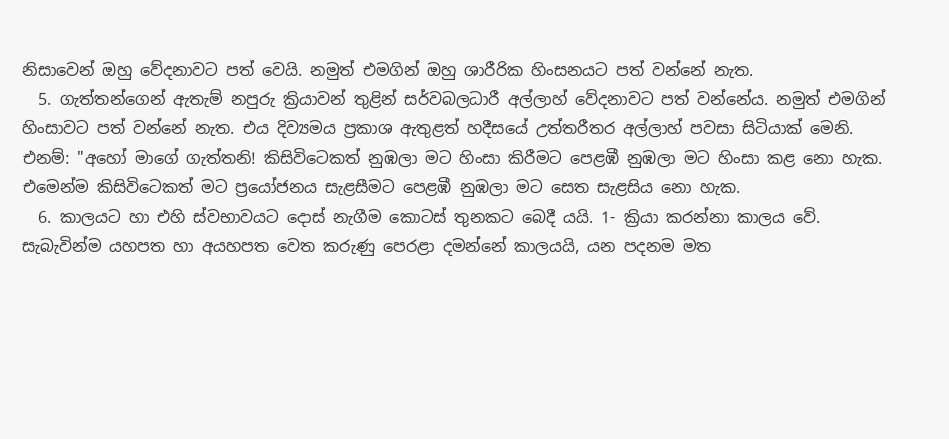නිසාවෙන් ඔහු වේදනාවට පත් වෙයි. නමුත් එමගින් ඔහු ශාරීරික හිංසනයට පත් වන්නේ නැත.
  5. ගැත්තන්ගෙන් ඇතැම් නපුරු ක්‍රියාවන් තුළින් සර්වබලධාරී අල්ලාහ් වේදනාවට පත් වන්නේය. නමුත් එමගින් හිංසාවට පත් වන්නේ නැත. එය දිව්‍යමය ප්‍රකාශ ඇතුළත් හදීසයේ උත්තරීතර අල්ලාහ් පවසා සිටියාක් මෙනි. එනම්: "අහෝ මාගේ ගැත්තනි! කිසිවිටෙකත් නුඹලා මට හිංසා කිරීමට පෙළඹී නුඹලා මට හිංසා කළ නො හැක. එමෙන්ම කිසිවිටෙකත් මට ප්‍රයෝජනය සැළසීමට පෙළඹී නුඹලා මට සෙත සැළසිය නො හැක.
  6. කාලයට හා එහි ස්වභාවයට දොස් නැගීම කොටස් තුනකට බෙදී යයි. 1- ක්‍රියා කරන්නා කාලය වේ. සැබැවින්ම යහපත හා අයහපත වෙත කරුණු පෙරළා දමන්නේ කාලයයි, යන පදනම මත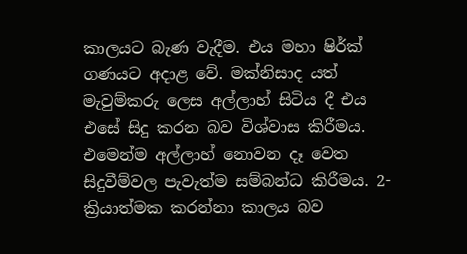කාලයට බැණ වැදීම. එය මහා ෂිර්ක් ගණයට අදාළ වේ. මක්නිසාද යත් මැවුම්කරු ලෙස අල්ලාහ් සිටිය දී එය එසේ සිදු කරන බව විශ්වාස කිරීමය. එමෙන්ම අල්ලාහ් නොවන දෑ වෙත සිදුවීම්වල පැවැත්ම සම්බන්ධ කිරීමය. 2- ක්‍රියාත්මක කරන්නා කාලය බව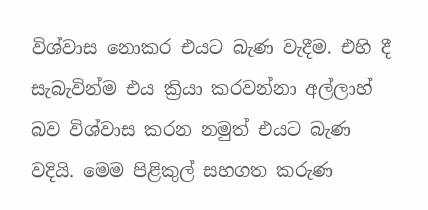විශ්වාස නොකර එයට බැණ වැදීම. එහි දී සැබැවින්ම එය ක්‍රියා කරවන්නා අල්ලාහ් බව විශ්වාස කරන නමුත් එයට බැණ වදියි. මෙම පිළිකුල් සහගත කරුණ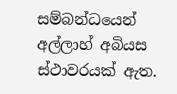සම්බන්ධයෙන් අල්ලාහ් අබියස ස්ථාවරයක් ඇත.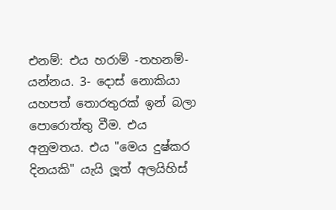එනම්: එය හරාම් -තහනම්- යන්නය. 3- දොස් නොකියා යහපත් තොරතුරක් ඉන් බලා පොරොත්තු වීම. එය අනුමතය. එය "මෙය දුෂ්කර දිනයකි" යැයි ලූත් අලයිහිස්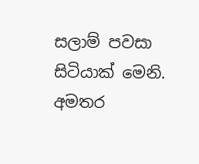සලාම් පවසා සිටියාක් මෙනි.
අමතර